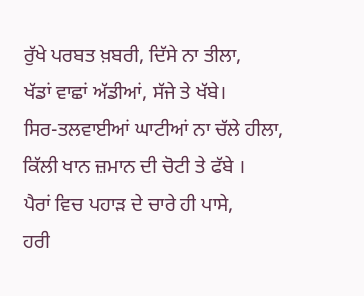ਰੁੱਖੇ ਪਰਬਤ ਖ਼ਬਰੀ, ਦਿੱਸੇ ਨਾ ਤੀਲਾ,
ਖੱਡਾਂ ਵਾਛਾਂ ਅੱਡੀਆਂ, ਸੱਜੇ ਤੇ ਖੱਬੇ।
ਸਿਰ-ਤਲਵਾਈਆਂ ਘਾਟੀਆਂ ਨਾ ਚੱਲੇ ਹੀਲਾ,
ਕਿੱਲੀ ਖਾਨ ਜ਼ਮਾਨ ਦੀ ਚੋਟੀ ਤੇ ਫੱਬੇ ।
ਪੈਰਾਂ ਵਿਚ ਪਹਾੜ ਦੇ ਚਾਰੇ ਹੀ ਪਾਸੇ,
ਹਰੀ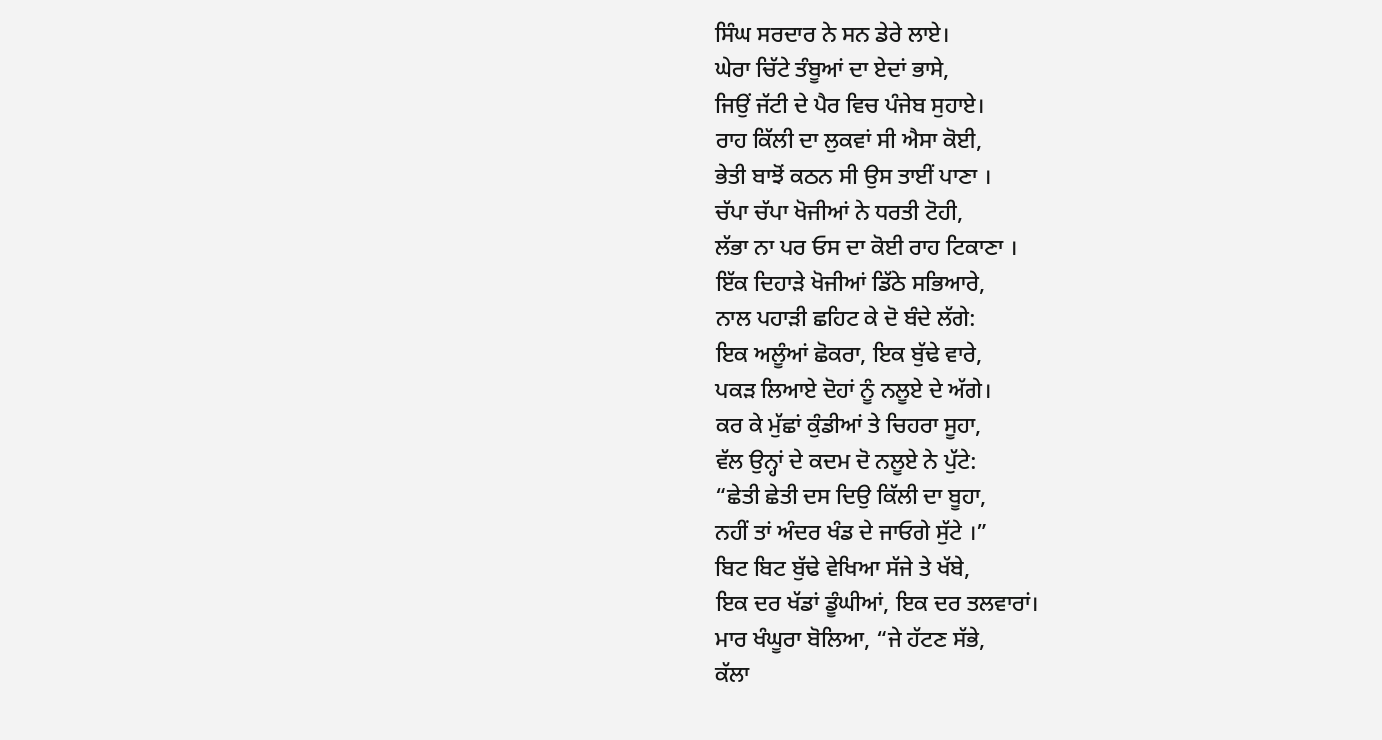ਸਿੰਘ ਸਰਦਾਰ ਨੇ ਸਨ ਡੇਰੇ ਲਾਏ।
ਘੇਰਾ ਚਿੱਟੇ ਤੰਬੂਆਂ ਦਾ ਏਦਾਂ ਭਾਸੇ,
ਜਿਉਂ ਜੱਟੀ ਦੇ ਪੈਰ ਵਿਚ ਪੰਜੇਬ ਸੁਹਾਏ।
ਰਾਹ ਕਿੱਲੀ ਦਾ ਲੁਕਵਾਂ ਸੀ ਐਸਾ ਕੋਈ,
ਭੇਤੀ ਬਾਝੋਂ ਕਠਨ ਸੀ ਉਸ ਤਾਈਂ ਪਾਣਾ ।
ਚੱਪਾ ਚੱਪਾ ਖੋਜੀਆਂ ਨੇ ਧਰਤੀ ਟੋਹੀ,
ਲੱਭਾ ਨਾ ਪਰ ਓਸ ਦਾ ਕੋਈ ਰਾਹ ਟਿਕਾਣਾ ।
ਇੱਕ ਦਿਹਾੜੇ ਖੋਜੀਆਂ ਡਿੱਠੇ ਸਭਿਆਰੇ,
ਨਾਲ ਪਹਾੜੀ ਛਹਿਟ ਕੇ ਦੋ ਬੰਦੇ ਲੱਗੇ:
ਇਕ ਅਲੂੰਆਂ ਛੋਕਰਾ, ਇਕ ਬੁੱਢੇ ਵਾਰੇ,
ਪਕੜ ਲਿਆਏ ਦੋਹਾਂ ਨੂੰ ਨਲੂਏ ਦੇ ਅੱਗੇ।
ਕਰ ਕੇ ਮੁੱਛਾਂ ਕੁੰਡੀਆਂ ਤੇ ਚਿਹਰਾ ਸੂਹਾ,
ਵੱਲ ਉਨ੍ਹਾਂ ਦੇ ਕਦਮ ਦੋ ਨਲੂਏ ਨੇ ਪੁੱਟੇ:
“ਛੇਤੀ ਛੇਤੀ ਦਸ ਦਿਉ ਕਿੱਲੀ ਦਾ ਬੂਹਾ,
ਨਹੀਂ ਤਾਂ ਅੰਦਰ ਖੰਡ ਦੇ ਜਾਓਗੇ ਸੁੱਟੇ ।”
ਬਿਟ ਬਿਟ ਬੁੱਢੇ ਵੇਖਿਆ ਸੱਜੇ ਤੇ ਖੱਬੇ,
ਇਕ ਦਰ ਖੱਡਾਂ ਡੂੰਘੀਆਂ, ਇਕ ਦਰ ਤਲਵਾਰਾਂ।
ਮਾਰ ਖੰਘੂਰਾ ਬੋਲਿਆ, “ਜੇ ਹੱਟਣ ਸੱਭੇ,
ਕੱਲਾ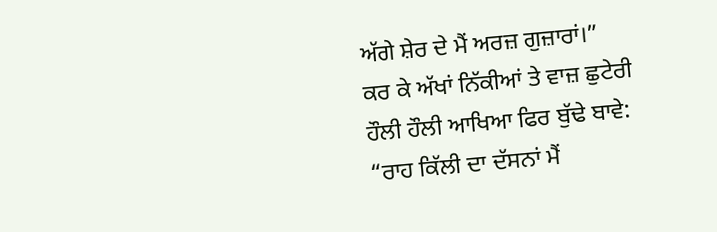ਅੱਗੇ ਸ਼ੇਰ ਦੇ ਮੈਂ ਅਰਜ਼ ਗੁਜ਼ਾਰਾਂ।”
ਕਰ ਕੇ ਅੱਖਾਂ ਨਿੱਕੀਆਂ ਤੇ ਵਾਜ਼ ਛੁਟੇਰੀ
ਹੌਲੀ ਹੌਲੀ ਆਖਿਆ ਫਿਰ ਬੁੱਢੇ ਬਾਵੇ:
“ਰਾਹ ਕਿੱਲੀ ਦਾ ਦੱਸਨਾਂ ਮੈਂ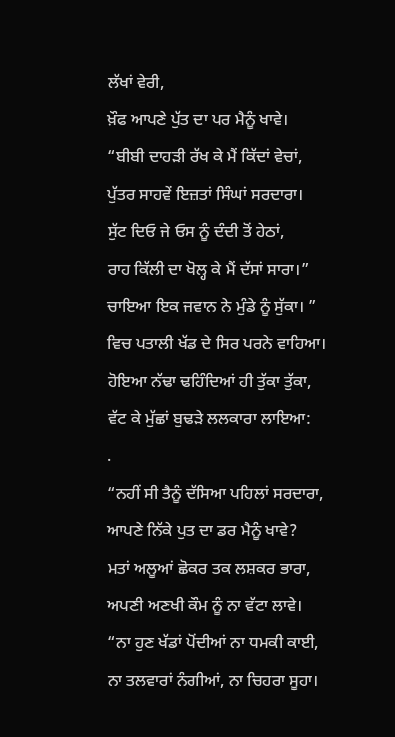ਲੱਖਾਂ ਵੇਰੀ,
ਖ਼ੌਫ ਆਪਣੇ ਪੁੱਤ ਦਾ ਪਰ ਮੈਨੂੰ ਖਾਵੇ।
“ਬੀਬੀ ਦਾਹੜੀ ਰੱਖ ਕੇ ਮੈਂ ਕਿੱਦਾਂ ਵੇਚਾਂ,
ਪੁੱਤਰ ਸਾਹਵੇਂ ਇਜ਼ਤਾਂ ਸਿੰਘਾਂ ਸਰਦਾਰਾ।
ਸੁੱਟ ਦਿਓ ਜੇ ਓਸ ਨੂੰ ਦੰਦੀ ਤੋਂ ਹੇਠਾਂ,
ਰਾਹ ਕਿੱਲੀ ਦਾ ਖੋਲ੍ਹ ਕੇ ਮੈਂ ਦੱਸਾਂ ਸਾਰਾ।”
ਚਾਇਆ ਇਕ ਜਵਾਨ ਨੇ ਮੁੰਡੇ ਨੂੰ ਸੁੱਕਾ। ”
ਵਿਚ ਪਤਾਲੀ ਖੱਡ ਦੇ ਸਿਰ ਪਰਨੇ ਵਾਹਿਆ।
ਹੋਇਆ ਨੱਢਾ ਢਹਿੰਦਿਆਂ ਹੀ ਤੁੱਕਾ ਤੁੱਕਾ,
ਵੱਟ ਕੇ ਮੁੱਛਾਂ ਬੁਢੜੇ ਲਲਕਾਰਾ ਲਾਇਆ:
.
“ਨਹੀਂ ਸੀ ਤੈਨੂੰ ਦੱਸਿਆ ਪਹਿਲਾਂ ਸਰਦਾਰਾ,
ਆਪਣੇ ਨਿੱਕੇ ਪੁਤ ਦਾ ਡਰ ਮੈਨੂੰ ਖਾਵੇ?
ਮਤਾਂ ਅਲੂਆਂ ਛੋਕਰ ਤਕ ਲਸ਼ਕਰ ਭਾਰਾ,
ਅਪਣੀ ਅਣਖੀ ਕੌਮ ਨੂੰ ਨਾ ਵੱਟਾ ਲਾਵੇ।
“ਨਾ ਹੁਣ ਖੱਡਾਂ ਪੋਂਦੀਆਂ ਨਾ ਧਮਕੀ ਕਾਈ,
ਨਾ ਤਲਵਾਰਾਂ ਨੰਗੀਆਂ, ਨਾ ਚਿਹਰਾ ਸੂਹਾ।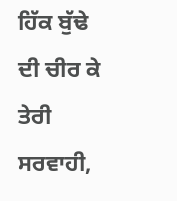ਹਿੱਕ ਬੁੱਢੇ ਦੀ ਚੀਰ ਕੇ ਤੇਰੀ ਸਰਵਾਹੀ,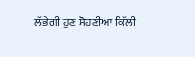ਲੱਭੇਗੀ ਹੁਣ ਸੋਹਣੀਆ ਕਿੱਲੀ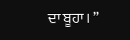ਦਾ ਬੂਹਾ। ”